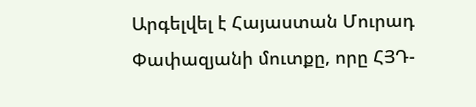Արգելվել է Հայաստան Մուրադ Փափազյանի մուտքը, որը ՀՅԴ-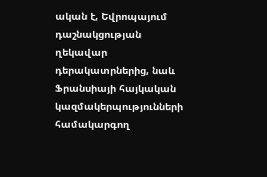ական է, Եվրոպայում դաշնակցության ղեկավար դերակատրներից, նաև Ֆրանսիայի հայկական կազմակերպությունների համակարգող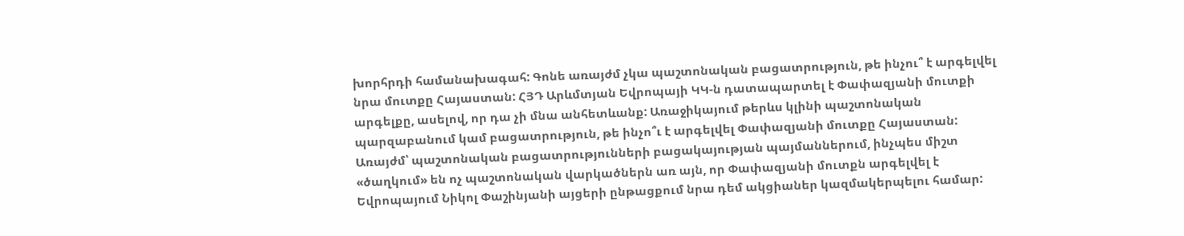խորհրդի համանախագահ: Գոնե առայժմ չկա պաշտոնական բացատրություն, թե ինչու՞ է արգելվել նրա մուտքը Հայաստան: ՀՅԴ Արևմտյան Եվրոպայի ԿԿ-ն դատապարտել է Փափազյանի մուտքի արգելքը, ասելով, որ դա չի մնա անհետևանք: Առաջիկայում թերևս կլինի պաշտոնական պարզաբանում կամ բացատրություն, թե ինչո՞ւ է արգելվել Փափազյանի մուտքը Հայաստան: Առայժմ՝ պաշտոնական բացատրությունների բացակայության պայմաններում, ինչպես միշտ «ծաղկում» են ոչ պաշտոնական վարկածներն առ այն, որ Փափազյանի մուտքն արգելվել է Եվրոպայում Նիկոլ Փաշինյանի այցերի ընթացքում նրա դեմ ակցիաներ կազմակերպելու համար: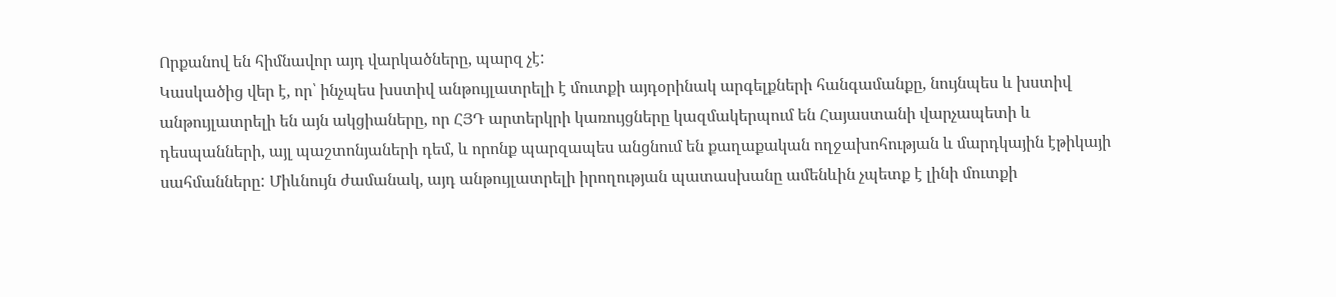Որքանով են հիմնավոր այդ վարկածները, պարզ չէ:
Կասկածից վեր է, որ՝ ինչպես խստիվ անթույլատրելի է մուտքի այդօրինակ արգելքների հանգամանքը, նույնպես և խստիվ անթույլատրելի են այն ակցիաները, որ ՀՅԴ արտերկրի կառույցները կազմակերպում են Հայաստանի վարչապետի և դեսպանների, այլ պաշտոնյաների դեմ, և որոնք պարզապես անցնում են քաղաքական ողջախոհության և մարդկային էթիկայի սահմանները: Միևնույն ժամանակ, այդ անթույլատրելի իրողության պատասխանը ամենևին չպետք է լինի մուտքի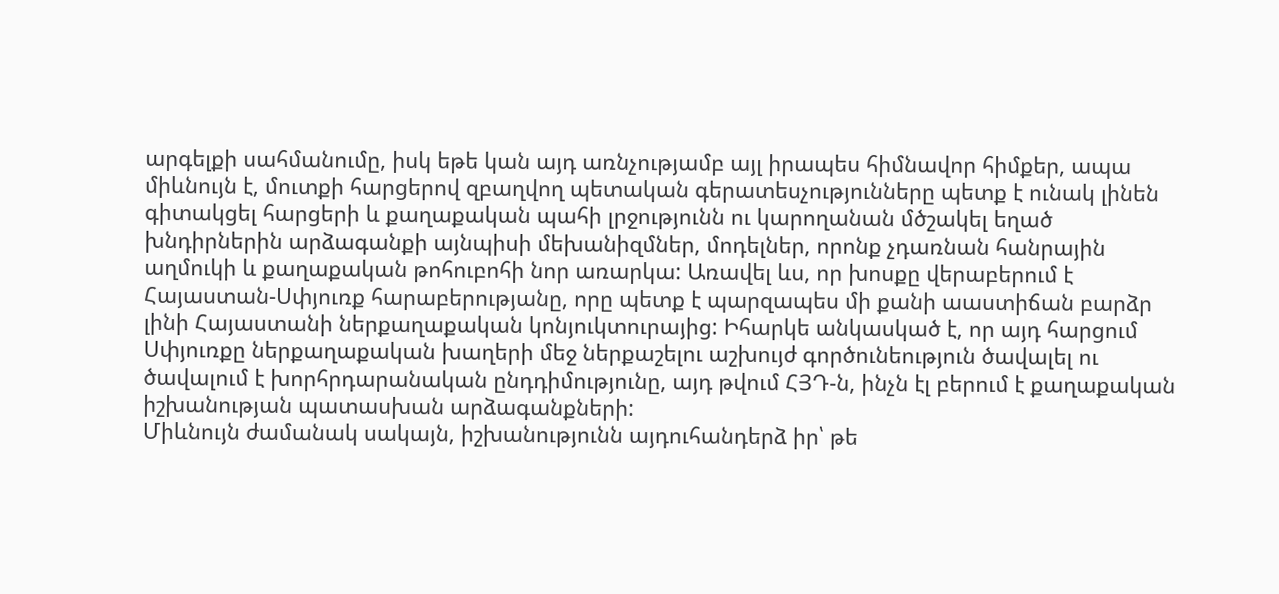արգելքի սահմանումը, իսկ եթե կան այդ առնչությամբ այլ իրապես հիմնավոր հիմքեր, ապա միևնույն է, մուտքի հարցերով զբաղվող պետական գերատեսչությունները պետք է ունակ լինեն գիտակցել հարցերի և քաղաքական պահի լրջությունն ու կարողանան մծշակել եղած խնդիրներին արձագանքի այնպիսի մեխանիզմներ, մոդելներ, որոնք չդառնան հանրային աղմուկի և քաղաքական թոհուբոհի նոր առարկա: Առավել ևս, որ խոսքը վերաբերում է Հայաստան-Սփյուռք հարաբերությանը, որը պետք է պարզապես մի քանի աաստիճան բարձր լինի Հայաստանի ներքաղաքական կոնյուկտուրայից: Իհարկե անկասկած է, որ այդ հարցում Սփյուռքը ներքաղաքական խաղերի մեջ ներքաշելու աշխույժ գործունեություն ծավալել ու ծավալում է խորհրդարանական ընդդիմությունը, այդ թվում ՀՅԴ-ն, ինչն էլ բերում է քաղաքական իշխանության պատասխան արձագանքների:
Միևնույն ժամանակ սակայն, իշխանությունն այդուհանդերձ իր՝ թե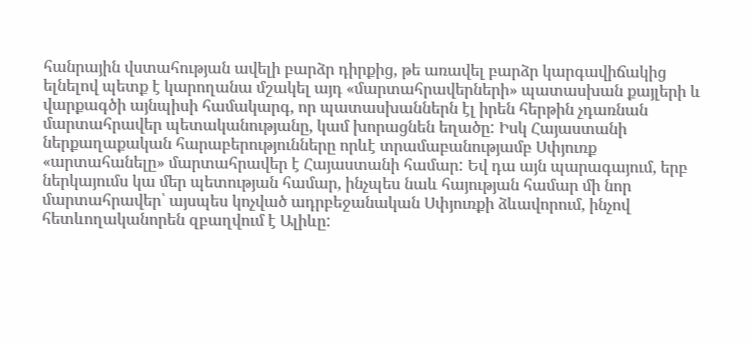հանրային վստահության ավելի բարձր դիրքից, թե առավել բարձր կարգավիճակից ելնելով պետք է կարողանա մշակել այդ «մարտահրավերների» պատասխան քայլերի և վարքագծի այնպիսի համակարգ, որ պատասխաններն էլ իրեն հերթին չդառնան մարտահրավեր պետականությանը, կամ խորացնեն եղածը: Իսկ Հայաստանի ներքաղաքական հարաբերությունները որևէ տրամաբանությամբ Սփյուռք «արտահանելը» մարտահրավեր է Հայաստանի համար: Եվ դա այն պարագայում, երբ ներկայումս կա մեր պետության համար, ինչպես նաև հայության համար մի նոր մարտահրավեր՝ այսպես կոչված ադրբեջանական Սփյուռքի ձևավորում, ինչով հետևողականորեն զբաղվում է Ալիևը: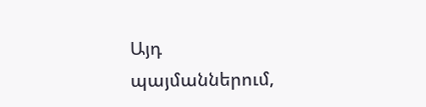Այդ պայմաններում,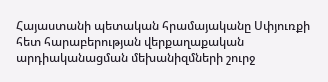Հայաստանի պետական հրամայականը Սփյուռքի հետ հարաբերության վերքաղաքական արդիականացման մեխանիզմների շուրջ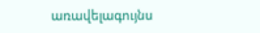առավելագույնս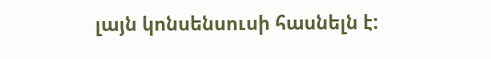լայն կոնսենսուսի հասնելն է: